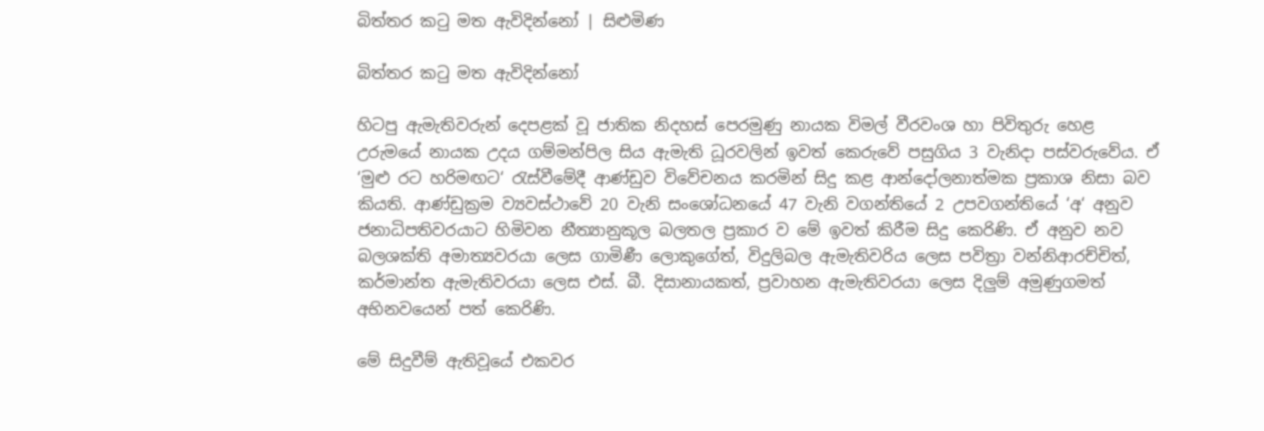බිත්තර කටු මත ඇවිදින්නෝ | සිළුමිණ

බිත්තර කටු මත ඇවිදින්නෝ

හිටපු ඇමැතිවරුන් දෙපළක් වූ ජාතික නිදහස් පෙරමුණු නායක විමල් වීරවංශ හා පිවිතුරු හෙළ උරුමයේ නායක උදය ගම්මන්පිල සිය ඇමැති ධූරවලින් ඉවත් කෙරුවේ පසුගිය 3 වැනිදා පස්වරුවේය. ඒ ‘මුළු රට හරිමඟට‘ රැස්වීමේදී ආණ්ඩුව විවේචනය කරමින් සිදු කළ ආන්දෝලනාත්මක ප්‍රකාශ නිසා බව කියති. ආණ්ඩුක්‍රම ව්‍යවස්ථාවේ 20 වැනි සංශෝධනයේ 47 වැනි වගන්තියේ 2 උපවගන්තියේ ‘අ‘ අනුව ජනාධිපතිවරයාට හිමිවන නීත්‍යානුකූල බලතල ප්‍රකාර ව මේ ඉවත් කිරීම සිදු කෙරිණි. ඒ අනුව නව බලශක්ති අමාත්‍යවරයා ලෙස ගාමිණී ලොකුගේත්, විදුලිබල ඇමැතිවරිය ලෙස පවිත්‍රා වන්නිආරච්චිත්, කර්මාන්ත ඇමැතිවරයා ලෙස එස්. බී. දිසානායකත්, ප්‍රවාහන ඇමැතිවරයා ලෙස දිලුම් අමුණුගමත් අභිනවයෙන් පත් කෙරිණි.

මේ සිදුවීම් ඇතිවූයේ එකවර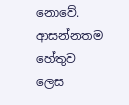නොවේ. ආසන්නතම හේතුව ලෙස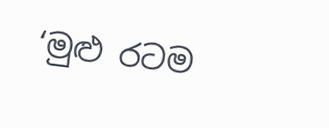‘මුළු රටම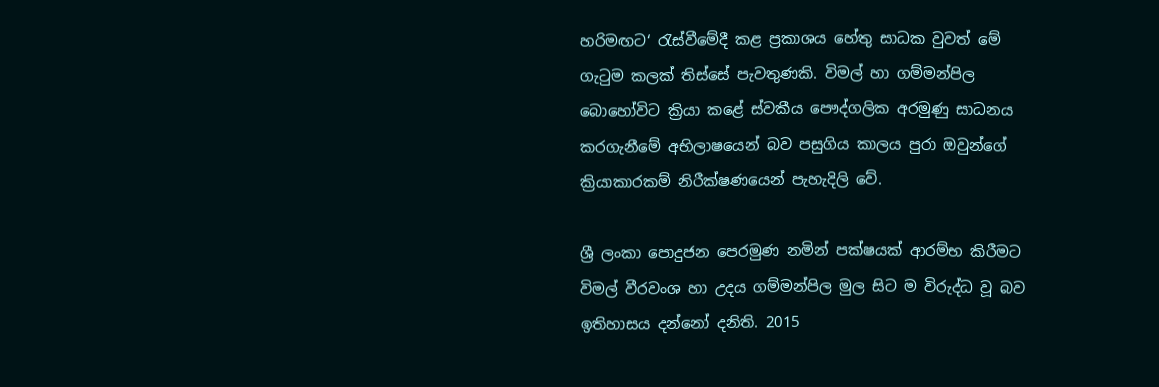හරිමඟට‘ රැස්වීමේදී කළ ප්‍රකාශය හේතු සාධක වුවත් මේ ගැටුම කලක් තිස්සේ පැවතුණකි. විමල් හා ගම්මන්පිල බොහෝවිට ක්‍රියා කළේ ස්වකීය පෞද්ගලික අරමුණු සාධනය කරගැනීමේ අභිලාෂයෙන් බව පසුගිය කාලය පුරා ඔවුන්ගේ ක්‍රියාකාරකම් නිරීක්ෂණයෙන් පැහැදිලි වේ.

ශ්‍රී ලංකා පොදුජන පෙරමුණ නමින් පක්ෂයක් ආරම්භ කිරීමට විමල් වීරවංශ හා උදය ගම්මන්පිල මුල සිට ම විරුද්ධ වූ බව ඉතිහාසය දන්නෝ දනිති. 2015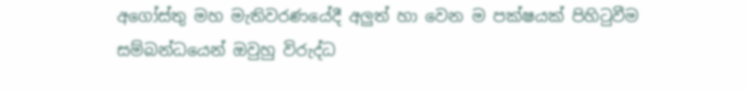අගෝස්තු මහ මැතිවරණයේදී අලුත් හා වෙන ම පක්ෂයක් පිහිටුවීම සම්බන්ධයෙන් ඔවුහු විරුද්ධ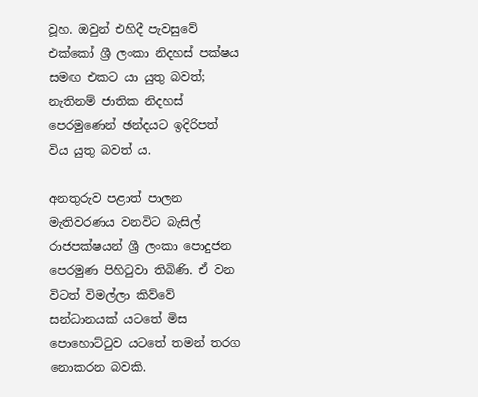වූහ. ඔවුන් එහිදී පැවසුවේ එක්කෝ ශ්‍රී ලංකා නිදහස් පක්ෂය සමඟ එකට යා යුතු බවත්; නැතිනම් ජාතික නිදහස් පෙරමුණෙන් ඡන්දයට ඉදිරිපත් විය යුතු බවත් ය.

අනතුරුව පළාත් පාලන මැතිවරණය වනවිට බැසිල් රාජපක්ෂයන් ශ්‍රී ලංකා පොදුජන පෙරමුණ පිහිටුවා තිබිණි. ඒ වන විටත් විමල්ලා කිව්වේ සන්ධානයක් යටතේ මිස පොහොට්ටුව යටතේ තමන් තරග නොකරන බවකි.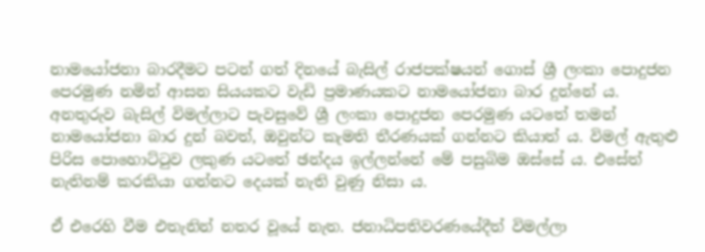නාමයෝජනා බාරදීමට පටන් ගත් දිනයේ බැසිල් රාජපක්ෂයන් ගොස් ශ්‍රී ලංකා පොදුජන පෙරමුණ නමින් ආසන සියයකට වැඩි ප්‍රමාණයකට නාමයෝජනා බාර දුන්නේ ය. අනතුරුව බැසිල් විමල්ලාට පැවසුවේ ශ්‍රී ලංකා පොදුජන පෙරමුණ යටතේ තමන් නාමයෝජනා බාර දුන් බවත්, ඔවුන්ට කැමති තීරණයක් ගන්නට කියාත් ය. විමල් ඇතුළු පිරිස පොහොට්ටුව ලකුණ යටතේ ඡන්දය ඉල්ලන්නේ මේ පසුබිම ඔස්සේ ය. එසේත් නැතිනම් කරකියා ගන්නට දෙයක් නැති වුණු නිසා ය.

ඒ එරෙහි වීම එතැනින් නතර වූයේ නැත. ජනාධිපතිවරණයේදීත් විමල්ලා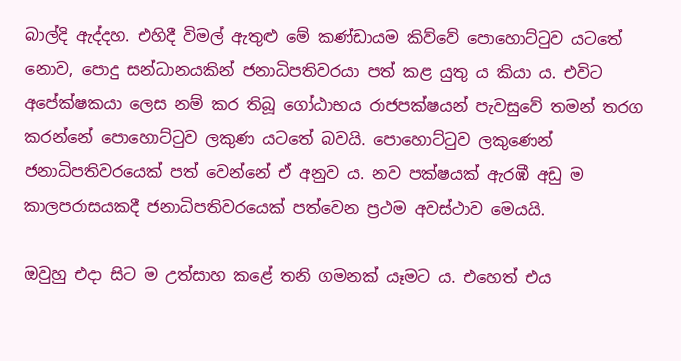බාල්දි ඇද්දහ. එහිදී විමල් ඇතුළු මේ කණ්ඩායම කිව්වේ පොහොට්ටුව යටතේ නොව, පොදු සන්ධානයකින් ජනාධිපතිවරයා පත් කළ යුතු ය කියා ය. එවිට අපේක්ෂකයා ලෙස නම් කර තිබූ ගෝඨාභය රාජපක්ෂයන් පැවසුවේ තමන් තරග කරන්නේ පොහොට්ටුව ලකුණ යටතේ බවයි. පොහොට්ටුව ලකුණෙන් ජනාධිපතිවරයෙක් පත් වෙන්නේ ඒ අනුව ය. නව පක්ෂයක් ඇරඹී අඩු ම කාලපරාසයකදී ජනාධිපතිවරයෙක් පත්වෙන ප්‍රථම අවස්ථාව මෙයයි.

ඔවුහු එදා සිට ම උත්සාහ කළේ තනි ගමනක් යෑමට ය. එහෙත් එය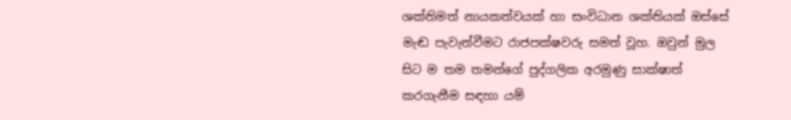ශක්තිමත් නායකත්වයක් හා සංවිධාන ශක්තියක් ඔස්සේ මැඬ පැවැත්වීමට රාජපක්ෂවරු සමත් වූහ. ඔවුන් මුල සිට ම තම තමන්ගේ පුද්ගලික අරමුණු සාක්ෂාත් කරගැනීම සඳහා යම්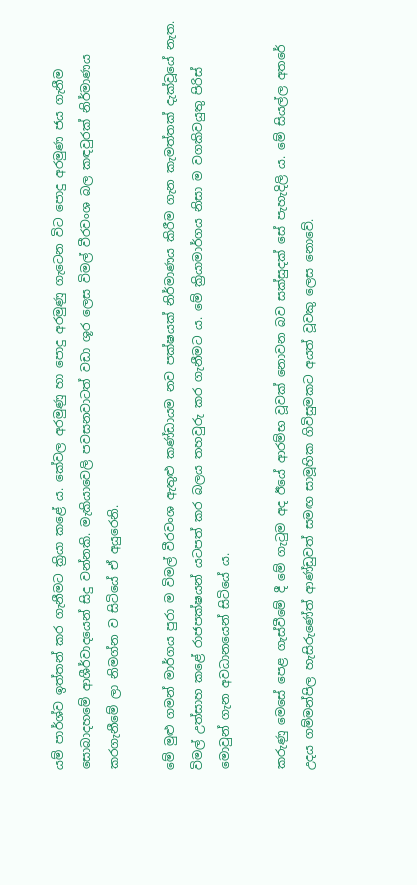යම් පාර්ශ්ව ඉත්තන් කර ගැනීමට ක්‍රියා කළේ ය. කේවල අරමුණු හා පොදු අරමුණු ගැටෙන විට පොදු අරමුණ ජය ගැනීම සොබාදහමේ ආශීර්වාදයෙන් සිදු වන්නකි. මැකියාවෙලි පවසනවාටත් වඩා ශූර ලෙස විමල් වීරවංශ බල කඳවුරක් නිර්මාණය කරගැනීමේ ලා නිමග්න ව සිටියේ ඒ අයුරෙනි.

මේ මුළු ගමන් මාර්ගය පුරා ම විමල් වීරවංශ ඇතුළු කණ්ඩායම නව පක්ෂයක් නිර්මාණය කිරීම ගැන කැමත්තක් දැක්වූයේ නැත. විමල් උත්සාහ කළේ රාජපක්ෂයන් යටපත් කර බලය තහවුරු කර ගැනීමට ය. මේ ක්‍රියාමාර්ගය නිසා ම වගකිවයුතු පිරිස් මොවුන් ගැන අවධානයෙන් සිටියේ ය.

කරුණු මෙසේ පෙළ ගැස්වීමේ දී මේ ගැටුම අද ඊයේ ආරම්භ වූවක් නොවන බව සක්සුදක් සේ පැහැදිලි ය. මේ සියල්ල අතරේ උදය ගම්මන්පිල හැසිරුණේත් ආණ්ඩුවත් සමඟ සාමූහික ගිවිසුමකට අයත් වූවකු ලෙස නොවේ.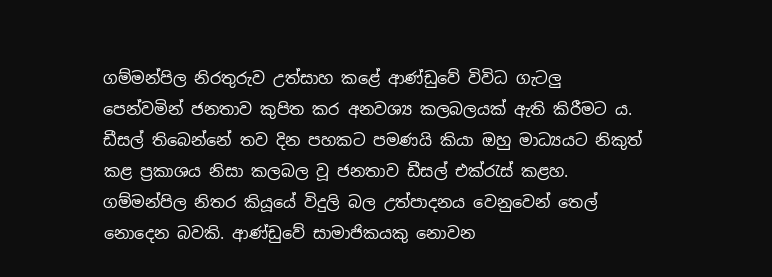ගම්මන්පිල නිරතුරුව උත්සාහ කළේ ආණ්ඩුවේ විවිධ ගැටලු පෙන්වමින් ජනතාව කුපිත කර අනවශ්‍ය කලබලයක් ඇති කිරීමට ය. ඩීසල් තිබෙන්නේ තව දින පහකට පමණයි කියා ඔහු මාධ්‍යයට නිකුත් කළ ප්‍රකාශය නිසා කලබල වූ ජනතාව ඩීසල් එක්රැස් කළහ. ගම්මන්පිල නිතර කියූයේ විදුලි බල උත්පාදනය වෙනුවෙන් තෙල් නොදෙන බවකි. ආණ්ඩුවේ සාමාජිකයකු නොවන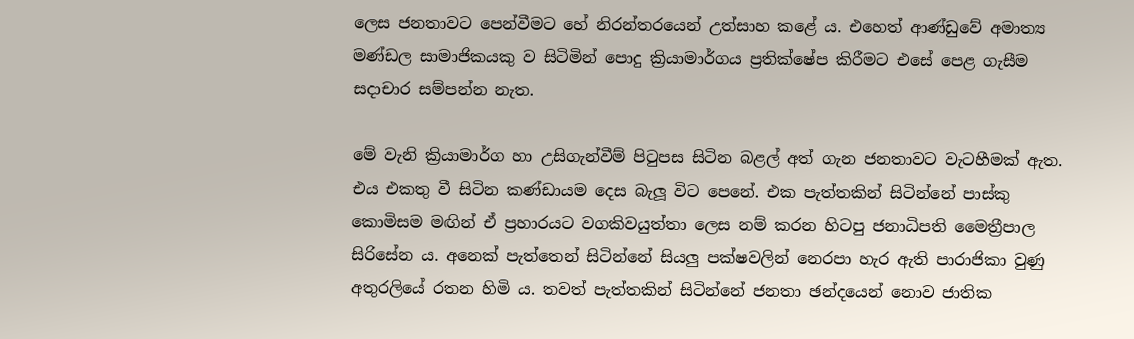ලෙස ජනතාවට පෙන්වීමට හේ නිරන්තරයෙන් උත්සාහ කළේ ය. එහෙත් ආණ්ඩුවේ අමාත්‍ය මණ්ඩල සාමාජිකයකු ව සිටිමින් පොදු ක්‍රියාමාර්ගය ප්‍රතික්ෂේප කිරීමට එසේ පෙළ ගැසීම සදාචාර සම්පන්න නැත.

මේ වැනි ක්‍රියාමාර්ග හා උසිගැන්වීම් පිටුපස සිටින බළල් අත් ගැන ජනතාවට වැටහීමක් ඇත. එය එකතු වී සිටින කණ්ඩායම දෙස බැලූ විට පෙනේ. එක පැත්තකින් සිටින්නේ පාස්කු කොමිසම මඟින් ඒ ප්‍රහාරයට වගකිවයුත්තා ලෙස නම් කරන හිටපු ජනාධිපති මෛත්‍රීපාල සිරිසේන ය. අනෙක් පැත්තෙන් සිටින්නේ සියලු පක්ෂවලින් නෙරපා හැර ඇති පාරාජිකා වුණු අතුරලියේ රතන හිමි ය. තවත් පැත්තකින් සිටින්නේ ජනතා ඡන්දයෙන් නොව ජාතික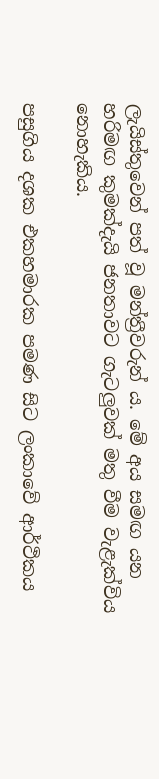ලැයිස්තුවෙන් පත් වූ මන්ත්‍රීවරුන් ය. මේ අය සමඟ යන හරිමඟ කුමක්දැයි ජනතාවට ගැටලුවක් මතු වීම වැළැක්විය නොහැකිය.

පසුගිය දශක එකහමාරක පමණ සිට ලංකාවේ ආර්ථිකය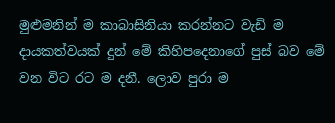මුළුමනින් ම කාබාසිනියා කරන්නට වැඩි ම දායකත්වයක් දුන් මේ කිහිපදෙනාගේ පුස් බව මේ වන විට රට ම දනී. ලොව පුරා ම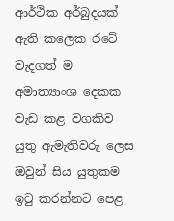ආර්ථික අර්බුදයක් ඇති කලෙක රටේ වැදගත් ම අමාත්‍යාංශ දෙකක වැඩ කළ වගකිව යුතු ඇමැතිවරු ලෙස ඔවුන් සිය යුතුකම ඉටු කරන්නට පෙළ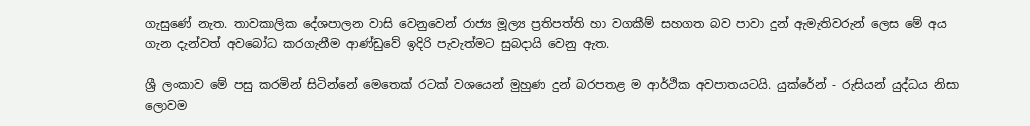ගැසුණේ නැත. තාවකාලික දේශපාලන වාසි වෙනුවෙන් රාජ්‍ය මූල්‍ය ප්‍රතිපත්ති හා වගකීම් සහගත බව පාවා දුන් ඇමැතිවරුන් ලෙස මේ අය ගැන දැන්වත් අවබෝධ කරගැනීම ආණ්ඩුවේ ඉදිරි පැවැත්මට සුබදායි වෙනු ඇත.

ශ්‍රී ලංකාව මේ පසු කරමින් සිටින්නේ මෙතෙක් රටක් වශයෙන් මුහුණ දුන් බරපතළ ම ආර්ථික අවපාතයටයි. යුක්රේන් - රුසියන් යුද්ධය නිසා ලොවම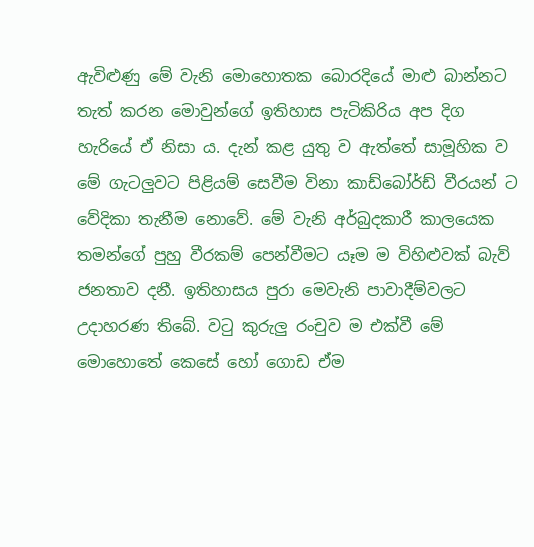ඇවිළුණු මේ වැනි මොහොතක බොරදියේ මාළු බාන්නට තැත් කරන මොවුන්ගේ ඉතිහාස පැටිකිරිය අප දිග හැරියේ ඒ නිසා ය. දැන් කළ යුතු ව ඇත්තේ සාමූහික ව මේ ගැටලුවට පිළියම් සෙවීම විනා කාඩ්බෝර්ඩ් වීරයන් ට වේදිකා තැනීම නොවේ. මේ වැනි අර්බුදකාරී කාලයෙක තමන්ගේ පුහු වීරකම් පෙන්වීමට යෑම ම විහිළුවක් බැව් ජනතාව දනී. ඉතිහාසය පුරා මෙවැනි පාවාදීම්වලට උදාහරණ තිබේ. වටු කුරුලු රංචුව ම එක්වී මේ මොහොතේ කෙසේ හෝ ගොඩ ඒම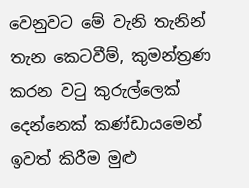වෙනුවට මේ වැනි තැනින් තැන කෙටවීම්, කුමන්ත්‍රණ කරන වටු කුරුල්ලෙක් දෙන්නෙක් කණ්ඩායමෙන් ඉවත් කිරීම මුළු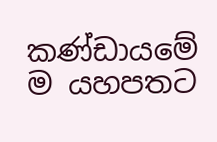කණ්ඩායමේ ම යහපතට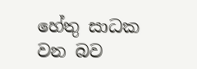හේතු සාධක වන බව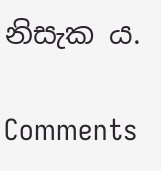නිසැක ය.

Comments